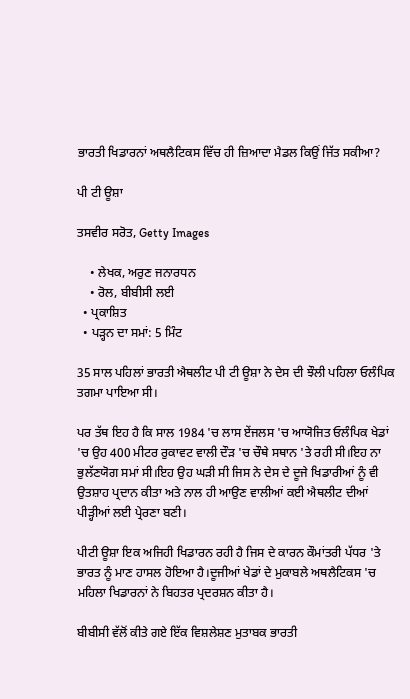ਭਾਰਤੀ ਖਿਡਾਰਨਾਂ ਅਥਲੈਟਿਕਸ ਵਿੱਚ ਹੀ ਜ਼ਿਆਦਾ ਮੈਡਲ ਕਿਉਂ ਜਿੱਤ ਸਕੀਆ?

ਪੀ ਟੀ ਊਸ਼ਾ

ਤਸਵੀਰ ਸਰੋਤ, Getty Images

    • ਲੇਖਕ, ਅਰੁਣ ਜਨਾਰਧਨ
    • ਰੋਲ, ਬੀਬੀਸੀ ਲਈ
  • ਪ੍ਰਕਾਸ਼ਿਤ
  • ਪੜ੍ਹਨ ਦਾ ਸਮਾਂ: 5 ਮਿੰਟ

35 ਸਾਲ ਪਹਿਲਾਂ ਭਾਰਤੀ ਐਥਲੀਟ ਪੀ ਟੀ ਊਸ਼ਾ ਨੇ ਦੇਸ ਦੀ ਝੌਲੀ ਪਹਿਲਾ ਓਲੰਪਿਕ ਤਗਮਾ ਪਾਇਆ ਸੀ।

ਪਰ ਤੱਥ ਇਹ ਹੈ ਕਿ ਸਾਲ 1984 'ਚ ਲਾਸ ਏਂਜਲਸ 'ਚ ਆਯੋਜਿਤ ਓਲੰਪਿਕ ਖੇਡਾਂ 'ਚ ਉਹ 400 ਮੀਟਰ ਰੁਕਾਵਟ ਵਾਲੀ ਦੌੜ 'ਚ ਚੌਥੇ ਸਥਾਨ 'ਤੇ ਰਹੀ ਸੀ।ਇਹ ਨਾ ਭੁਲੱਣਯੋਗ ਸਮਾਂ ਸੀ।ਇਹ ਉਹ ਘੜੀ ਸੀ ਜਿਸ ਨੇ ਦੇਸ ਦੇ ਦੂਜੇ ਖਿਡਾਰੀਆਂ ਨੂੰ ਵੀ ਉਤਸ਼ਾਹ ਪ੍ਰਦਾਨ ਕੀਤਾ ਅਤੇ ਨਾਲ ਹੀ ਆਉਣ ਵਾਲੀਆਂ ਕਈ ਐਥਲੀਟ ਦੀਆਂ ਪੀੜ੍ਹੀਆਂ ਲਈ ਪ੍ਰੇਰਣਾ ਬਣੀ।

ਪੀਟੀ ਊਸ਼ਾ ਇਕ ਅਜਿਹੀ ਖਿਡਾਰਨ ਰਹੀ ਹੈ ਜਿਸ ਦੇ ਕਾਰਨ ਕੌਮਾਂਤਰੀ ਪੱਧਰ 'ਤੇ ਭਾਰਤ ਨੂੰ ਮਾਣ ਹਾਸਲ ਹੋਇਆ ਹੈ।ਦੂਜੀਆਂ ਖੇਡਾਂ ਦੇ ਮੁਕਾਬਲੇ ਅਥਲੈਟਿਕਸ 'ਚ ਮਹਿਲਾ ਖਿਡਾਰਨਾਂ ਨੇ ਬਿਹਤਰ ਪ੍ਰਦਰਸ਼ਨ ਕੀਤਾ ਹੈ।

ਬੀਬੀਸੀ ਵੱਲੋਂ ਕੀਤੇ ਗਏ ਇੱਕ ਵਿਸ਼ਲੇਸ਼ਣ ਮੁਤਾਬਕ ਭਾਰਤੀ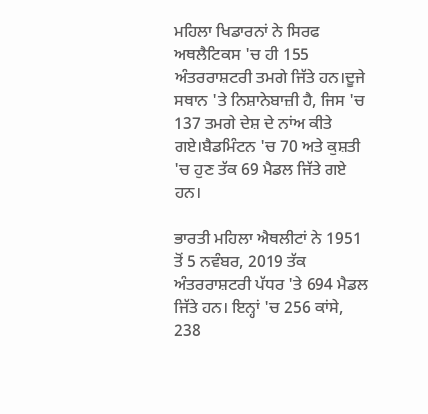ਮਹਿਲਾ ਖਿਡਾਰਨਾਂ ਨੇ ਸਿਰਫ ਅਥਲੈਟਿਕਸ 'ਚ ਹੀ 155 ਅੰਤਰਰਾਸ਼ਟਰੀ ਤਮਗੇ ਜਿੱਤੇ ਹਨ।ਦੂਜੇ ਸਥਾਨ 'ਤੇ ਨਿਸ਼ਾਨੇਬਾਜ਼ੀ ਹੈ, ਜਿਸ 'ਚ 137 ਤਮਗੇ ਦੇਸ਼ ਦੇ ਨਾਂਅ ਕੀਤੇ ਗਏ।ਬੈਡਮਿੰਟਨ 'ਚ 70 ਅਤੇ ਕੁਸ਼ਤੀ 'ਚ ਹੁਣ ਤੱਕ 69 ਮੈਡਲ ਜਿੱਤੇ ਗਏ ਹਨ।

ਭਾਰਤੀ ਮਹਿਲਾ ਐਥਲੀਟਾਂ ਨੇ 1951 ਤੋਂ 5 ਨਵੰਬਰ, 2019 ਤੱਕ ਅੰਤਰਰਾਸ਼ਟਰੀ ਪੱਧਰ 'ਤੇ 694 ਮੈਡਲ ਜਿੱਤੇ ਹਨ। ਇਨ੍ਹਾਂ 'ਚ 256 ਕਾਂਸੇ, 238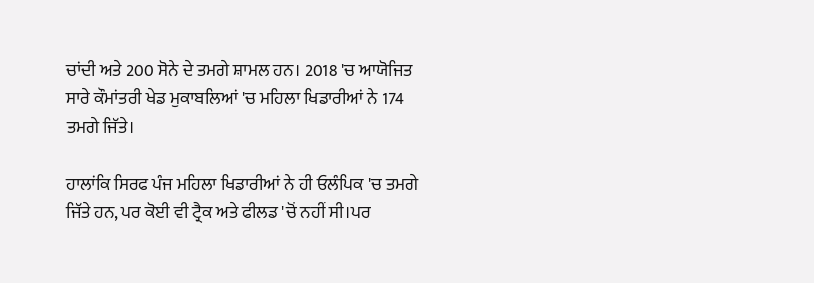ਚਾਂਦੀ ਅਤੇ 200 ਸੋਨੇ ਦੇ ਤਮਗੇ ਸ਼ਾਮਲ ਹਨ। 2018 'ਚ ਆਯੋਜਿਤ ਸਾਰੇ ਕੌਮਾਂਤਰੀ ਖੇਡ ਮੁਕਾਬਲਿਆਂ 'ਚ ਮਹਿਲਾ ਖਿਡਾਰੀਆਂ ਨੇ 174 ਤਮਗੇ ਜਿੱਤੇ।

ਹਾਲਾਂਕਿ ਸਿਰਫ ਪੰਜ ਮਹਿਲਾ ਖਿਡਾਰੀਆਂ ਨੇ ਹੀ ਓਲੰਪਿਕ 'ਚ ਤਮਗੇ ਜਿੱਤੇ ਹਨ, ਪਰ ਕੋਈ ਵੀ ਟ੍ਰੈਕ ਅਤੇ ਫੀਲਡ 'ਚੋਂ ਨਹੀਂ ਸੀ।ਪਰ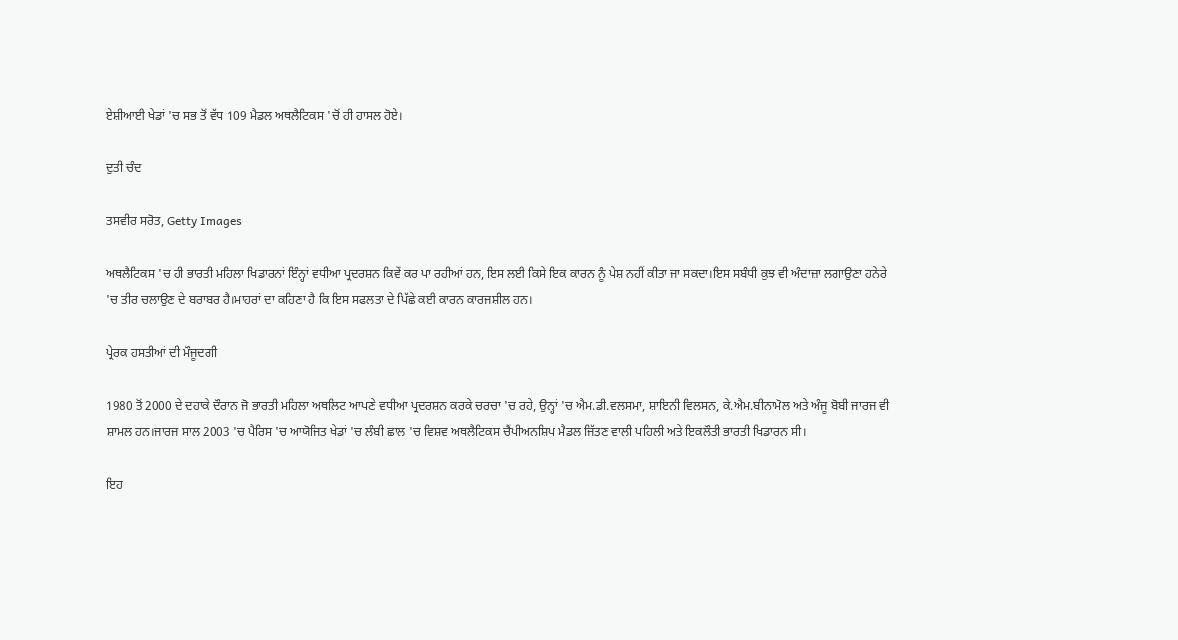ਏਸ਼ੀਆਈ ਖੇਡਾਂ 'ਚ ਸਭ ਤੋਂ ਵੱਧ 109 ਮੈਡਲ ਅਥਲੈਟਿਕਸ 'ਚੋਂ ਹੀ ਹਾਸਲ ਹੋਏ।

ਦੁਤੀ ਚੰਦ

ਤਸਵੀਰ ਸਰੋਤ, Getty Images

ਅਥਲੈਟਿਕਸ 'ਚ ਹੀ ਭਾਰਤੀ ਮਹਿਲਾ ਖਿਡਾਰਨਾਂ ਇੰਨ੍ਹਾਂ ਵਧੀਆ ਪ੍ਰਦਰਸ਼ਨ ਕਿਵੇਂ ਕਰ ਪਾ ਰਹੀਆਂ ਹਨ, ਇਸ ਲਈ ਕਿਸੇ ਇਕ ਕਾਰਨ ਨੂੰ ਪੇਸ਼ ਨਹੀਂ ਕੀਤਾ ਜਾ ਸਕਦਾ।ਇਸ ਸਬੰਧੀ ਕੁਝ ਵੀ ਅੰਦਾਜ਼ਾ ਲਗਾਉਣਾ ਹਨੇਰੇ 'ਚ ਤੀਰ ਚਲਾਉਣ ਦੇ ਬਰਾਬਰ ਹੈ।ਮਾਹਰਾਂ ਦਾ ਕਹਿਣਾ ਹੈ ਕਿ ਇਸ ਸਫਲਤਾ ਦੇ ਪਿੱਛੇ ਕਈ ਕਾਰਨ ਕਾਰਜਸ਼ੀਲ ਹਨ।

ਪ੍ਰੇਰਕ ਹਸਤੀਆਂ ਦੀ ਮੌਜੂਦਗੀ

1980 ਤੋਂ 2000 ਦੇ ਦਹਾਕੇ ਦੌਰਾਨ ਜੋ ਭਾਰਤੀ ਮਹਿਲਾ ਅਥਲਿਟ ਆਪਣੇ ਵਧੀਆ ਪ੍ਰਦਰਸ਼ਨ ਕਰਕੇ ਚਰਚਾ 'ਚ ਰਹੇ, ਉਨ੍ਹਾਂ 'ਚ ਐਮ.ਡੀ.ਵਲਸਮਾ, ਸ਼ਾਇਨੀ ਵਿਲਸਨ, ਕੇ.ਐਮ.ਬੀਨਾਮੋਲ ਅਤੇ ਅੰਜੂ ਬੋਬੀ ਜਾਰਜ ਵੀ ਸ਼ਾਮਲ ਹਨ।ਜਾਰਜ ਸਾਲ 2003 'ਚ ਪੈਰਿਸ 'ਚ ਆਯੋਜਿਤ ਖੇਡਾਂ 'ਚ ਲੰਬੀ ਛਾਲ 'ਚ ਵਿਸ਼ਵ ਅਥਲੈਟਿਕਸ ਚੈਂਪੀਅਨਸ਼ਿਪ ਮੈਡਲ ਜਿੱਤਣ ਵਾਲੀ ਪਹਿਲੀ ਅਤੇ ਇਕਲੌਤੀ ਭਾਰਤੀ ਖਿਡਾਰਨ ਸੀ।

ਇਹ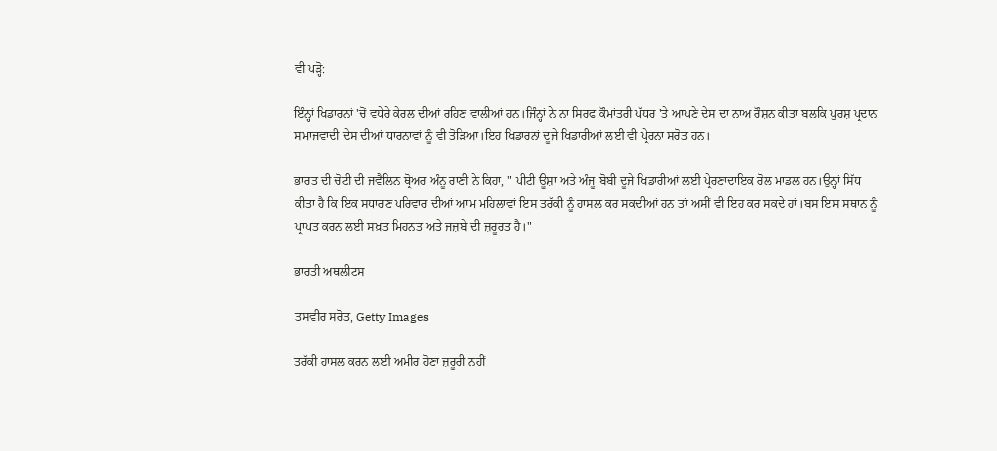ਵੀ ਪੜ੍ਹੋ:

ਇੰਨ੍ਹਾਂ ਖਿਡਾਰਨਾਂ 'ਚੋਂ ਵਧੇਰੇ ਕੇਰਲ ਦੀਆਂ ਰਹਿਣ ਵਾਲੀਆਂ ਹਨ।ਜਿੰਨ੍ਹਾਂ ਨੇ ਨਾ ਸਿਰਫ ਕੌਮਾਂਤਰੀ ਪੱਧਰ 'ਤੇ ਆਪਣੇ ਦੇਸ ਦਾ ਨਾਅ ਰੌਸ਼ਨ ਕੀਤਾ ਬਲਕਿ ਪੁਰਸ਼ ਪ੍ਰਦਾਨ ਸਮਾਜਵਾਦੀ ਦੇਸ ਦੀਆਂ ਧਾਰਨਾਵਾਂ ਨੂੰ ਵੀ ਤੋੜਿਆ।ਇਹ ਖਿਡਾਰਨਾਂ ਦੂਜੇ ਖਿਡਾਰੀਆਂ ਲਈ ਵੀ ਪ੍ਰੇਰਨਾ ਸਰੋਤ ਹਨ।

ਭਾਰਤ ਦੀ ਚੋਟੀ ਦੀ ਜਵੈਲਿਨ ਥ੍ਰੋਅਰ ਅੰਨੂ ਰਾਣੀ ਨੇ ਕਿਹਾ, " ਪੀਟੀ ਊਸ਼ਾ ਅਤੇ ਅੰਜੂ ਬੋਬੀ ਦੂਜੇ ਖਿਡਾਰੀਆਂ ਲਈ ਪ੍ਰੇਰਣਾਦਾਇਕ ਰੋਲ ਮਾਡਲ ਹਨ।ਉਨ੍ਹਾਂ ਸਿੱਧ ਕੀਤਾ ਹੈ ਕਿ ਇਕ ਸਧਾਰਣ ਪਰਿਵਾਰ ਦੀਆਂ ਆਮ ਮਹਿਲਾਵਾਂ ਇਸ ਤਰੱਕੀ ਨੂੰ ਹਾਸਲ ਕਰ ਸਕਦੀਆਂ ਹਨ ਤਾਂ ਅਸੀਂ ਵੀ ਇਹ ਕਰ ਸਕਦੇ ਹਾਂ।ਬਸ ਇਸ ਸਥਾਨ ਨੂੰ ਪ੍ਰਾਪਤ ਕਰਨ ਲਈ ਸਖ਼ਤ ਮਿਹਨਤ ਅਤੇ ਜਜ਼ਬੇ ਦੀ ਜ਼ਰੂਰਤ ਹੈ।"

ਭਾਰਤੀ ਅਥਲੀਟਸ

ਤਸਵੀਰ ਸਰੋਤ, Getty Images

ਤਰੱਕੀ ਹਾਸਲ ਕਰਨ ਲਈ ਅਮੀਰ ਹੋਣਾ ਜ਼ਰੂਰੀ ਨਹੀਂ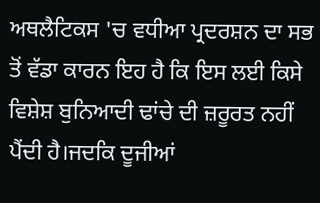ਅਥਲੈਟਿਕਸ 'ਚ ਵਧੀਆ ਪ੍ਰਦਰਸ਼ਨ ਦਾ ਸਭ ਤੋਂ ਵੱਡਾ ਕਾਰਨ ਇਹ ਹੈ ਕਿ ਇਸ ਲਈ ਕਿਸੇ ਵਿਸ਼ੇਸ਼ ਬੁਨਿਆਦੀ ਢਾਂਚੇ ਦੀ ਜ਼ਰੂਰਤ ਨਹੀਂ ਪੈਂਦੀ ਹੈ।ਜਦਕਿ ਦੂਜੀਆਂ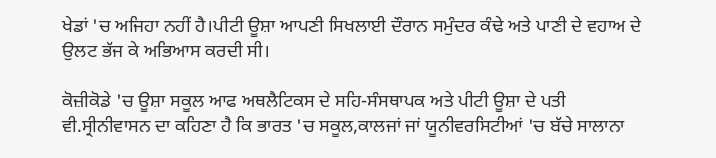ਖੇਡਾਂ 'ਚ ਅਜਿਹਾ ਨਹੀਂ ਹੈ।ਪੀਟੀ ਊਸ਼ਾ ਆਪਣੀ ਸਿਖਲਾਈ ਦੌਰਾਨ ਸਮੁੰਦਰ ਕੰਢੇ ਅਤੇ ਪਾਣੀ ਦੇ ਵਹਾਅ ਦੇ ਉਲਟ ਭੱਜ ਕੇ ਅਭਿਆਸ ਕਰਦੀ ਸੀ।

ਕੋਜ਼ੀਕੋਡੇ 'ਚ ਊਸ਼ਾ ਸਕੂਲ ਆਫ ਅਥਲੈਟਿਕਸ ਦੇ ਸਹਿ-ਸੰਸਥਾਪਕ ਅਤੇ ਪੀਟੀ ਊਸ਼ਾ ਦੇ ਪਤੀ ਵੀ.ਸ੍ਰੀਨੀਵਾਸਨ ਦਾ ਕਹਿਣਾ ਹੈ ਕਿ ਭਾਰਤ 'ਚ ਸਕੂਲ,ਕਾਲਜਾਂ ਜਾਂ ਯੂਨੀਵਰਸਿਟੀਆਂ 'ਚ ਬੱਚੇ ਸਾਲਾਨਾ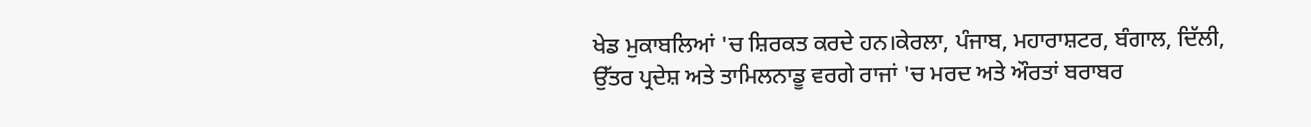ਖੇਡ ਮੁਕਾਬਲਿਆਂ 'ਚ ਸ਼ਿਰਕਤ ਕਰਦੇ ਹਨ।ਕੇਰਲਾ, ਪੰਜਾਬ, ਮਹਾਰਾਸ਼ਟਰ, ਬੰਗਾਲ, ਦਿੱਲੀ, ਉੱਤਰ ਪ੍ਰਦੇਸ਼ ਅਤੇ ਤਾਮਿਲਨਾਡੂ ਵਰਗੇ ਰਾਜਾਂ 'ਚ ਮਰਦ ਅਤੇ ਔਰਤਾਂ ਬਰਾਬਰ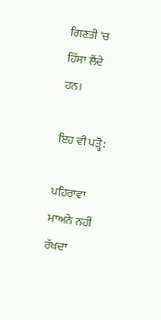ਗਿਣਤੀ 'ਚ ਹਿੱਸਾ ਲੈਂਦੇ ਹਨ।

ਇਹ ਵੀ ਪੜ੍ਹੋ:

ਪਹਿਰਾਵਾ ਮਾਅਨੇ ਨਹੀਂ ਰੱਖਦਾ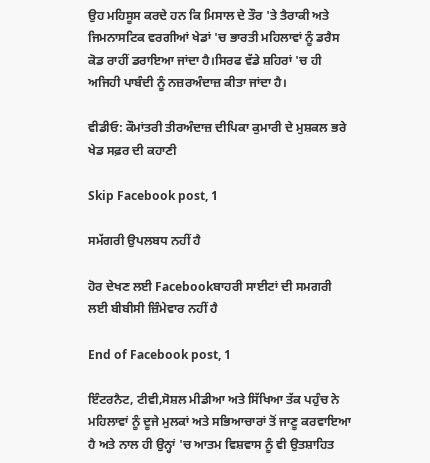ਉਹ ਮਹਿਸੂਸ ਕਰਦੇ ਹਨ ਕਿ ਮਿਸਾਲ ਦੇ ਤੌਰ 'ਤੇ ਤੈਰਾਕੀ ਅਤੇ ਜਿਮਨਾਸਟਿਕ ਵਰਗੀਆਂ ਖੇਡਾਂ 'ਚ ਭਾਰਤੀ ਮਹਿਲਾਵਾਂ ਨੂੰ ਡਰੈਸ ਕੋਡ ਰਾਹੀਂ ਡਰਾਇਆ ਜਾਂਦਾ ਹੈ।ਸਿਰਫ ਵੱਡੇ ਸ਼ਹਿਰਾਂ 'ਚ ਹੀ ਅਜਿਹੀ ਪਾਬੰਦੀ ਨੂੰ ਨਜ਼ਰਅੰਦਾਜ਼ ਕੀਤਾ ਜਾਂਦਾ ਹੈ।

ਵੀਡੀਓ: ਕੌਮਾਂਤਰੀ ਤੀਰਅੰਦਾਜ਼ ਦੀਪਿਕਾ ਕੁਮਾਰੀ ਦੇ ਮੁਸ਼ਕਲ ਭਰੇ ਖੇਡ ਸਫ਼ਰ ਦੀ ਕਹਾਣੀ

Skip Facebook post, 1

ਸਮੱਗਰੀ ਉਪਲਬਧ ਨਹੀਂ ਹੈ

ਹੋਰ ਦੇਖਣ ਲਈ Facebookਬਾਹਰੀ ਸਾਈਟਾਂ ਦੀ ਸਮਗਰੀ ਲਈ ਬੀਬੀਸੀ ਜ਼ਿੰਮੇਵਾਰ ਨਹੀਂ ਹੈ

End of Facebook post, 1

ਇੰਟਰਨੈਟ, ਟੀਵੀ,ਸੋਸ਼ਲ ਮੀਡੀਆ ਅਤੇ ਸਿੱਖਿਆ ਤੱਕ ਪਹੁੰਚ ਨੇ ਮਹਿਲਾਵਾਂ ਨੂੰ ਦੂਜੇ ਮੁਲਕਾਂ ਅਤੇ ਸਭਿਆਚਾਰਾਂ ਤੋਂ ਜਾਣੂ ਕਰਵਾਇਆ ਹੈ ਅਤੇ ਨਾਲ ਹੀ ਉਨ੍ਹਾਂ 'ਚ ਆਤਮ ਵਿਸ਼ਵਾਸ ਨੂੰ ਵੀ ਉਤਸ਼ਾਹਿਤ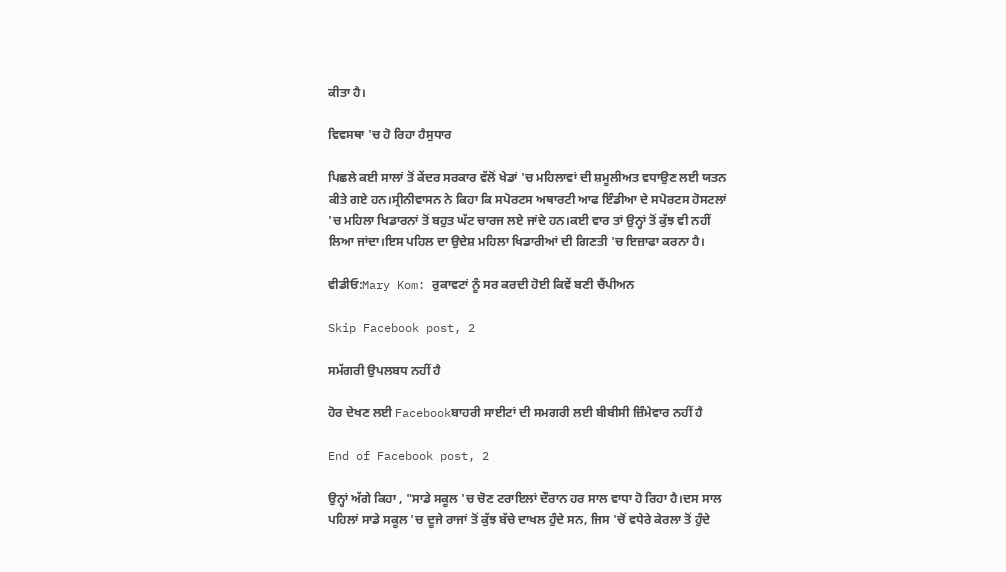ਕੀਤਾ ਹੈ।

ਵਿਵਸਥਾ 'ਚ ਹੋ ਰਿਹਾ ਹੈਸੁਧਾਰ

ਪਿਛਲੇ ਕਈ ਸਾਲਾਂ ਤੋਂ ਕੇਂਦਰ ਸਰਕਾਰ ਵੱਲੋਂ ਖੇਡਾਂ 'ਚ ਮਹਿਲਾਵਾਂ ਦੀ ਸ਼ਮੂਲੀਅਤ ਵਧਾਉਣ ਲਈ ਯਤਨ ਕੀਤੇ ਗਏ ਹਨ।ਸ੍ਰੀਨੀਵਾਸਨ ਨੇ ਕਿਹਾ ਕਿ ਸਪੋਰਟਸ ਅਥਾਰਟੀ ਆਫ ਇੰਡੀਆ ਦੇ ਸਪੋਰਟਸ ਹੋਸਟਲਾਂ 'ਚ ਮਹਿਲਾ ਖਿਡਾਰਨਾਂ ਤੋਂ ਬਹੁਤ ਘੱਟ ਚਾਰਜ ਲਏ ਜਾਂਦੇ ਹਨ।ਕਈ ਵਾਰ ਤਾਂ ਉਨ੍ਹਾਂ ਤੋਂ ਕੁੱਝ ਵੀ ਨਹੀਂ ਲਿਆ ਜਾਂਦਾ।ਇਸ ਪਹਿਲ ਦਾ ਉਦੇਸ਼ ਮਹਿਲਾ ਖਿਡਾਰੀਆਂ ਦੀ ਗਿਣਤੀ 'ਚ ਇਜ਼ਾਫਾ ਕਰਨਾ ਹੈ।

ਵੀਡੀਓ:Mary Kom: ਰੁਕਾਵਟਾਂ ਨੂੰ ਸਰ ਕਰਦੀ ਹੋਈ ਕਿਵੇਂ ਬਣੀ ਚੈਂਪੀਅਨ

Skip Facebook post, 2

ਸਮੱਗਰੀ ਉਪਲਬਧ ਨਹੀਂ ਹੈ

ਹੋਰ ਦੇਖਣ ਲਈ Facebookਬਾਹਰੀ ਸਾਈਟਾਂ ਦੀ ਸਮਗਰੀ ਲਈ ਬੀਬੀਸੀ ਜ਼ਿੰਮੇਵਾਰ ਨਹੀਂ ਹੈ

End of Facebook post, 2

ਉਨ੍ਹਾਂ ਅੱਗੇ ਕਿਹਾ , "ਸਾਡੇ ਸਕੂਲ 'ਚ ਚੋਣ ਟਰਾਇਲਾਂ ਦੌਰਾਨ ਹਰ ਸਾਲ ਵਾਧਾ ਹੋ ਰਿਹਾ ਹੈ।ਦਸ ਸਾਲ ਪਹਿਲਾਂ ਸਾਡੇ ਸਕੂਲ 'ਚ ਦੂਜੇ ਰਾਜਾਂ ਤੋਂ ਕੁੱਝ ਬੱਚੇ ਦਾਖਲ ਹੁੰਦੇ ਸਨ, ਜਿਸ 'ਚੋਂ ਵਧੇਰੇ ਕੇਰਲਾ ਤੋਂ ਹੁੰਦੇ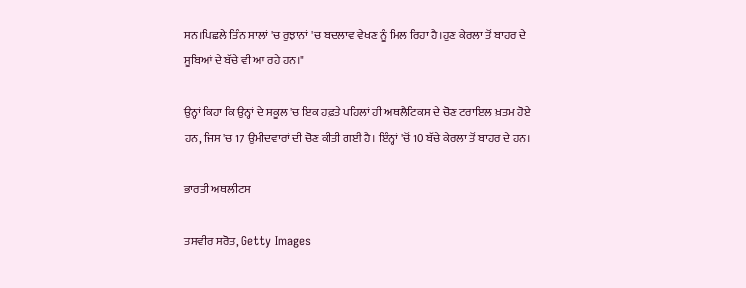ਸਨ।ਪਿਛਲੇ ਤਿੰਨ ਸਾਲਾਂ 'ਚ ਰੁਝਾਨਾਂ 'ਚ ਬਦਲਾਵ ਵੇਖਣ ਨੂੰ ਮਿਲ ਰਿਹਾ ਹੈ।ਹੁਣ ਕੇਰਲਾ ਤੋਂ ਬਾਹਰ ਦੇ ਸੂਬਿਆਂ ਦੇ ਬੱਚੇ ਵੀ ਆ ਰਹੇ ਹਨ।"

ਉਨ੍ਹਾਂ ਕਿਹਾ ਕਿ ਉਨ੍ਹਾਂ ਦੇ ਸਕੂਲ 'ਚ ਇਕ ਹਫ਼ਤੇ ਪਹਿਲਾਂ ਹੀ ਅਥਲੈਟਿਕਸ ਦੇ ਚੋਣ ਟਰਾਇਲ ਖ਼ਤਮ ਹੋਏ ਹਨ, ਜਿਸ 'ਚ 17 ਉਮੀਦਵਾਰਾਂ ਦੀ ਚੋਣ ਕੀਤੀ ਗਈ ਹੈ। ਇੰਨ੍ਹਾਂ 'ਚੋਂ 10 ਬੱਚੇ ਕੇਰਲਾ ਤੋਂ ਬਾਹਰ ਦੇ ਹਨ।

ਭਾਰਤੀ ਅਥਲੀਟਸ

ਤਸਵੀਰ ਸਰੋਤ, Getty Images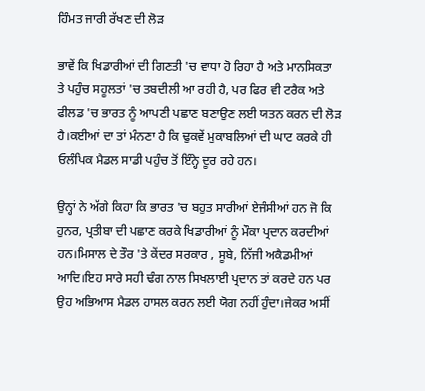ਹਿੰਮਤ ਜਾਰੀ ਰੱਖਣ ਦੀ ਲੋੜ

ਭਾਵੇਂ ਕਿ ਖਿਡਾਰੀਆਂ ਦੀ ਗਿਣਤੀ 'ਚ ਵਾਧਾ ਹੋ ਰਿਹਾ ਹੈ ਅਤੇ ਮਾਨਸਿਕਤਾ ਤੇ ਪਹੁੰਚ ਸਹੂਲਤਾਂ 'ਚ ਤਬਦੀਲੀ ਆ ਰਹੀ ਹੈ, ਪਰ ਫਿਰ ਵੀ ਟਰੈਕ ਅਤੇ ਫੀਲਡ 'ਚ ਭਾਰਤ ਨੂੰ ਆਪਣੀ ਪਛਾਣ ਬਣਾਉਣ ਲਈ ਯਤਨ ਕਰਨ ਦੀ ਲੋੜ ਹੈ।ਕਈਆਂ ਦਾ ਤਾਂ ਮੰਨਣਾ ਹੈ ਕਿ ਢੁਕਵੇਂ ਮੁਕਾਬਲਿਆਂ ਦੀ ਘਾਟ ਕਰਕੇ ਹੀ ਓਲੰਪਿਕ ਮੈਡਲ ਸਾਡੀ ਪਹੁੰਚ ਤੋਂ ਇੰਨ੍ਹੇ ਦੂਰ ਰਹੇ ਹਨ।

ਉਨ੍ਹਾਂ ਨੇ ਅੱਗੇ ਕਿਹਾ ਕਿ ਭਾਰਤ 'ਚ ਬਹੁਤ ਸਾਰੀਆਂ ਏਜੰਸੀਆਂ ਹਨ ਜੋ ਕਿ ਹੁਨਰ, ਪ੍ਰਤੀਬਾ ਦੀ ਪਛਾਣ ਕਰਕੇ ਖਿਡਾਰੀਆਂ ਨੂੰ ਮੌਕਾ ਪ੍ਰਦਾਨ ਕਰਦੀਆਂ ਹਨ।ਮਿਸਾਲ ਦੇ ਤੌਰ 'ਤੇ ਕੇਂਦਰ ਸਰਕਾਰ , ਸੂਬੇ, ਨਿੱਜੀ ਅਕੈਡਮੀਆਂ ਆਦਿ।ਇਹ ਸਾਰੇ ਸਹੀ ਢੰਗ ਨਾਲ ਸਿਖਲਾਈ ਪ੍ਰਦਾਨ ਤਾਂ ਕਰਦੇ ਹਨ ਪਰ ਉਹ ਅਭਿਆਸ ਮੈਡਲ ਹਾਸਲ ਕਰਨ ਲਈ ਯੋਗ ਨਹੀਂ ਹੁੰਦਾ।ਜੇਕਰ ਅਸੀਂ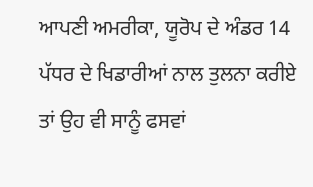ਆਪਣੀ ਅਮਰੀਕਾ, ਯੂਰੋਪ ਦੇ ਅੰਡਰ 14 ਪੱਧਰ ਦੇ ਖਿਡਾਰੀਆਂ ਨਾਲ ਤੁਲਨਾ ਕਰੀਏ ਤਾਂ ਉਹ ਵੀ ਸਾਨੂੰ ਫਸਵਾਂ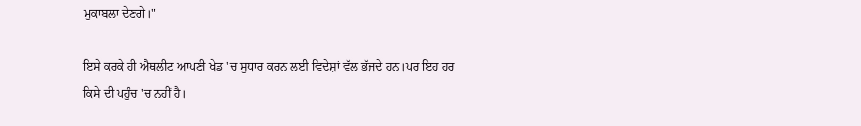ਮੁਕਾਬਲਾ ਦੇਣਗੇ।"

ਇਸੇ ਕਰਕੇ ਹੀ ਐਥਲੀਟ ਆਪਣੀ ਖੇਡ 'ਚ ਸੁਧਾਰ ਕਰਨ ਲਈ ਵਿਦੇਸ਼ਾਂ ਵੱਲ ਭੱਜਦੇ ਹਨ।ਪਰ ਇਹ ਹਰ ਕਿਸੇ ਦੀ ਪਹੁੰਚ 'ਚ ਨਹੀਂ ਹੈ।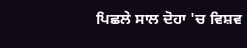ਪਿਛਲੇ ਸਾਲ ਦੋਹਾ 'ਚ ਵਿਸ਼ਵ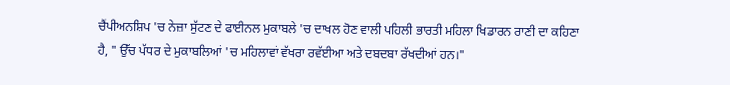ਚੈਂਪੀਅਨਸ਼ਿਪ 'ਚ ਨੇਜ਼ਾ ਸੁੱਟਣ ਦੇ ਫਾਈਨਲ ਮੁਕਾਬਲੇ 'ਚ ਦਾਖਲ ਹੋਣ ਵਾਲੀ ਪਹਿਲੀ ਭਾਰਤੀ ਮਹਿਲਾ ਖਿਡਾਰਨ ਰਾਣੀ ਦਾ ਕਹਿਣਾ ਹੈ, " ਉੱਚ ਪੱਧਰ ਦੇ ਮੁਕਾਬਲਿਆਂ 'ਚ ਮਹਿਲਾਵਾਂ ਵੱਖਰਾ ਰਵੱਈਆ ਅਤੇ ਦਬਦਬਾ ਰੱਖਦੀਆਂ ਹਨ।"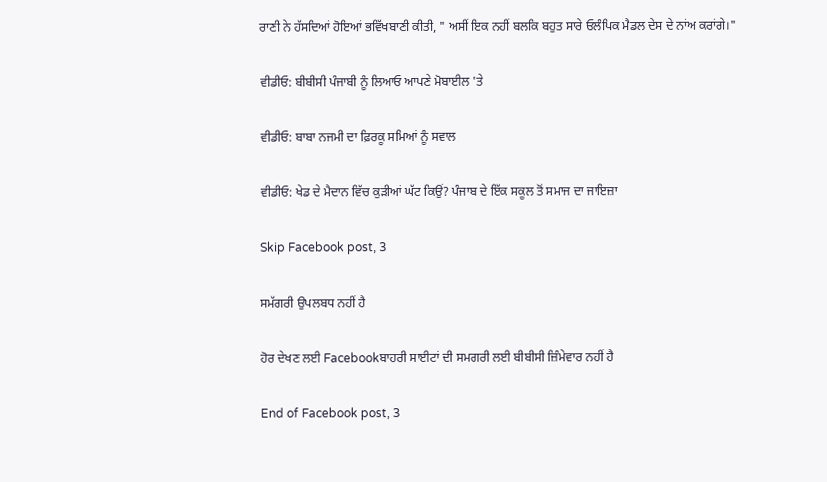ਰਾਣੀ ਨੇ ਹੱਸਦਿਆਂ ਹੋਇਆਂ ਭਵਿੱਖਬਾਣੀ ਕੀਤੀ, " ਅਸੀਂ ਇਕ ਨਹੀਂ ਬਲਕਿ ਬਹੁਤ ਸਾਰੇ ਓਲੰਪਿਕ ਮੈਡਲ ਦੇਸ ਦੇ ਨਾਂਅ ਕਰਾਂਗੇ।"

ਵੀਡੀਓ: ਬੀਬੀਸੀ ਪੰਜਾਬੀ ਨੂੰ ਲਿਆਓ ਆਪਣੇ ਮੋਬਾਈਲ 'ਤੇ

ਵੀਡੀਓ: ਬਾਬਾ ਨਜਮੀ ਦਾ ਫ਼ਿਰਕੂ ਸਮਿਆਂ ਨੂੰ ਸਵਾਲ

ਵੀਡੀਓ: ਖੇਡ ਦੇ ਮੈਦਾਨ ਵਿੱਚ ਕੁੜੀਆਂ ਘੱਟ ਕਿਉਂ? ਪੰਜਾਬ ਦੇ ਇੱਕ ਸਕੂਲ ਤੋਂ ਸਮਾਜ ਦਾ ਜਾਇਜ਼ਾ

Skip Facebook post, 3

ਸਮੱਗਰੀ ਉਪਲਬਧ ਨਹੀਂ ਹੈ

ਹੋਰ ਦੇਖਣ ਲਈ Facebookਬਾਹਰੀ ਸਾਈਟਾਂ ਦੀ ਸਮਗਰੀ ਲਈ ਬੀਬੀਸੀ ਜ਼ਿੰਮੇਵਾਰ ਨਹੀਂ ਹੈ

End of Facebook post, 3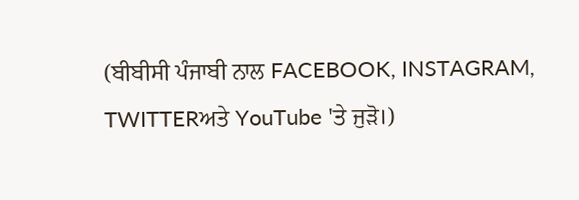(ਬੀਬੀਸੀ ਪੰਜਾਬੀ ਨਾਲ FACEBOOK, INSTAGRAM, TWITTERਅਤੇ YouTube 'ਤੇ ਜੁੜੋ।)